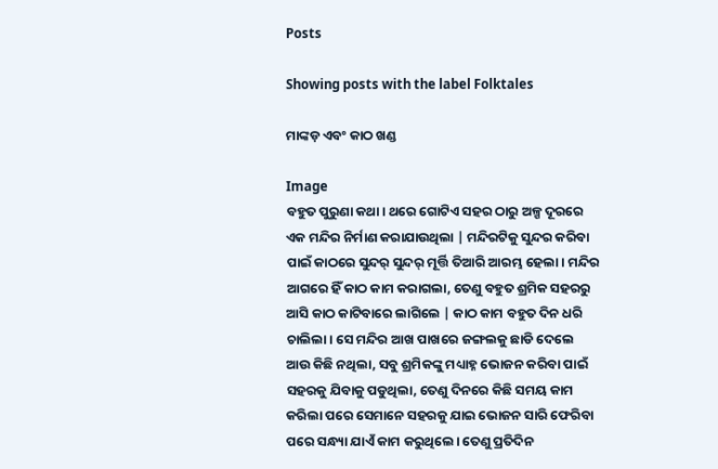Posts

Showing posts with the label Folktales

ମାଙ୍କଡ଼ ଏବଂ କାଠ ଖଣ୍ଡ

Image
ବହୁତ ପୁରୁଣା କଥା। ଥରେ ଗୋଟିଏ ସହର ଠାରୁ ଅଳ୍ପ ଦୂରରେ ଏକ ମନ୍ଦିର ନିର୍ମାଣ କରାଯାଉଥିଲା | ମନ୍ଦିରଟିକୁ ସୁନ୍ଦର କରିବା ପାଇଁ କାଠରେ ସୁନ୍ଦର୍ ସୁନ୍ଦର୍ ମୂର୍ତ୍ତି ତିଆରି ଆରମ୍ଭ ହେଲା। ମନ୍ଦିର ଆଗରେ ହିଁ କାଠ କାମ କରାଗଲା, ତେଣୁ ବହୁତ ଶ୍ରମିକ ସହରରୁ ଆସି କାଠ କାଟିବାରେ ଲାଗିଲେ | କାଠ କାମ ବହୁତ ଦିନ ଧରି ଚାଲିଲା। ସେ ମନ୍ଦିର ଆଖ ପାଖରେ ଜଙ୍ଗଲକୁ ଛାଡି ଦେଲେ ଆଉ କିଛି ନଥିଲା, ସବୁ ଶ୍ରମିକଙ୍କୁ ମଧ୍ୟାହ୍ନ ଭୋଜନ କରିବା ପାଇଁ ସହରକୁ ଯିବାକୁ ପଡୁଥିଲା, ତେଣୁ ଦିନରେ କିଛି ସମୟ କାମ କରିଲା ପରେ ସେମାନେ ସହରକୁ ଯାଇ ଭୋଜନ ସାରି ଫେରିବା ପରେ ସନ୍ଧ୍ୟା ଯାଏଁ କାମ କରୁଥିଲେ। ତେଣୁ ପ୍ରତିଦିନ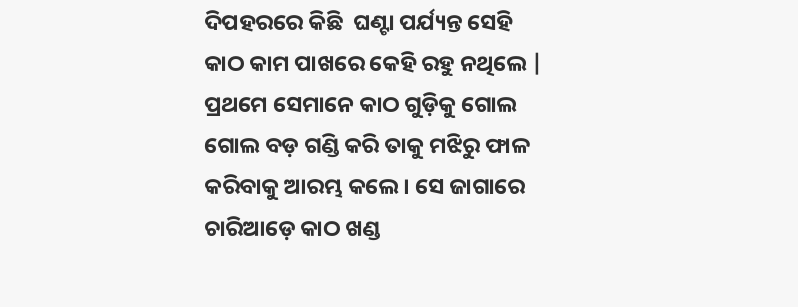ଦିପହରରେ କିଛି  ଘଣ୍ଟା ପର୍ଯ୍ୟନ୍ତ ସେହି କାଠ କାମ ପାଖରେ କେହି ରହୁ ନଥିଲେ | ପ୍ରଥମେ ସେମାନେ କାଠ ଗୁଡ଼ିକୁ ଗୋଲ ଗୋଲ ବଡ଼ ଗଣ୍ଡି କରି ତାକୁ ମଝିରୁ ଫାଳ କରିବାକୁ ଆରମ୍ଭ କଲେ। ସେ ଜାଗାରେ ଚାରିଆଡ଼େ କାଠ ଖଣ୍ଡ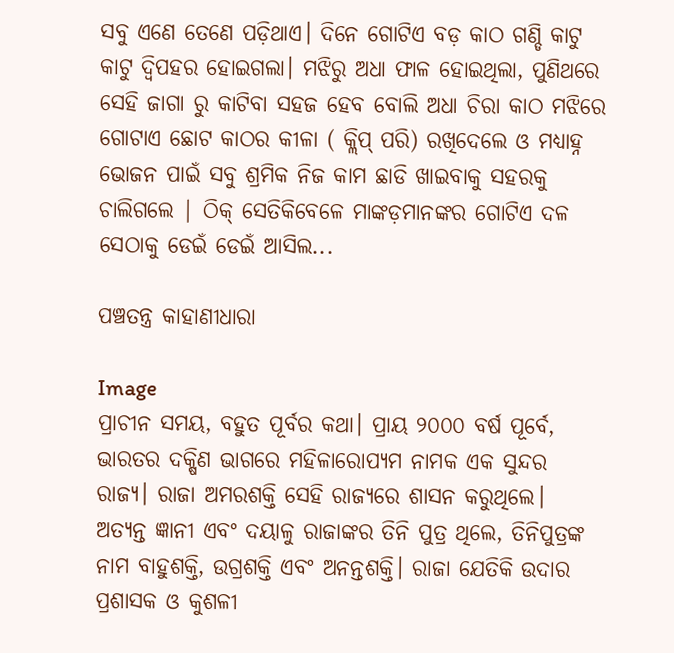ସବୁ ଏଣେ ତେଣେ ପଡ଼ିଥାଏ। ଦିନେ ଗୋଟିଏ ବଡ଼ କାଠ ଗଣ୍ଡି କାଟୁ କାଟୁ ଦ୍ୱିପହର ହୋଇଗଲା। ମଝିରୁ ଅଧା ଫାଳ ହୋଇଥିଲା, ପୁଣିଥରେ ସେହି ଜାଗା ରୁ କାଟିବା ସହଜ ହେବ ବୋଲି ଅଧା ଚିରା କାଠ ମଝିରେ ଗୋଟାଏ ଛୋଟ କାଠର କୀଳା ( କ୍ଲିପ୍ ପରି) ରଖିଦେଲେ ଓ ମଧ୍ୟାହ୍ନ ଭୋଜନ ପାଇଁ ସବୁ ଶ୍ରମିକ ନିଜ କାମ ଛାଡି ଖାଇବାକୁ ସହରକୁ ଚାଲିଗଲେ | ଠିକ୍ ସେତିକିବେଳେ ମାଙ୍କଡ଼ମାନଙ୍କର ଗୋଟିଏ ଦଳ ସେଠାକୁ ଡେଇଁ ଡେଇଁ ଆସିଲ...

ପଞ୍ଚତନ୍ତ୍ର କାହାଣୀଧାରା

Image
ପ୍ରାଚୀନ ସମୟ, ବହୁତ ପୂର୍ବର କଥା। ପ୍ରାୟ ୨୦୦୦ ବର୍ଷ ପୂର୍ବେ, ଭାରତର ଦକ୍ଷିଣ ଭାଗରେ ମହିଳାରୋପ୍ୟମ ନାମକ ଏକ ସୁନ୍ଦର ରାଜ୍ୟ। ରାଜା ଅମରଶକ୍ତି ସେହି ରାଜ୍ୟରେ ଶାସନ କରୁଥିଲେ। ଅତ୍ୟନ୍ତ ଜ୍ଞାନୀ ଏବଂ ଦୟାଳୁ ରାଜାଙ୍କର ତିନି ପୁତ୍ର ଥିଲେ, ତିନିପୁତ୍ରଙ୍କ ନାମ ବାହୁଶକ୍ତି, ଉଗ୍ରଶକ୍ତି ଏବଂ ଅନନ୍ତଶକ୍ତି। ରାଜା ଯେତିକି ଉଦାର ପ୍ରଶାସକ ଓ କୁଶଳୀ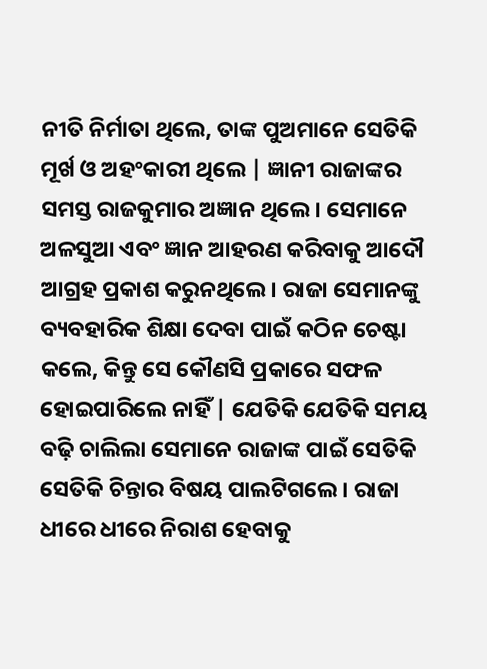ନୀତି ନିର୍ମାତା ଥିଲେ, ତାଙ୍କ ପୁଅମାନେ ସେତିକି ମୂର୍ଖ ଓ ଅହଂକାରୀ ଥିଲେ | ଜ୍ଞାନୀ ରାଜାଙ୍କର ସମସ୍ତ ରାଜକୁମାର ଅଜ୍ଞାନ ଥିଲେ। ସେମାନେ ଅଳସୁଆ ଏବଂ ଜ୍ଞାନ ଆହରଣ କରିବାକୁ ଆଦୌ ଆଗ୍ରହ ପ୍ରକାଶ କରୁନଥିଲେ। ରାଜା ସେମାନଙ୍କୁ ବ୍ୟବହାରିକ ଶିକ୍ଷା ଦେବା ପାଇଁ କଠିନ ଚେଷ୍ଟା କଲେ, କିନ୍ତୁ ସେ କୌଣସି ପ୍ରକାରେ ସଫଳ ହୋଇପାରିଲେ ନାହିଁ | ଯେତିକି ଯେତିକି ସମୟ ବଢ଼ି ଚାଲିଲା ସେମାନେ ରାଜାଙ୍କ ପାଇଁ ସେତିକି ସେତିକି ଚିନ୍ତାର ବିଷୟ ପାଲଟିଗଲେ। ରାଜା ଧୀରେ ଧୀରେ ନିରାଶ ହେବାକୁ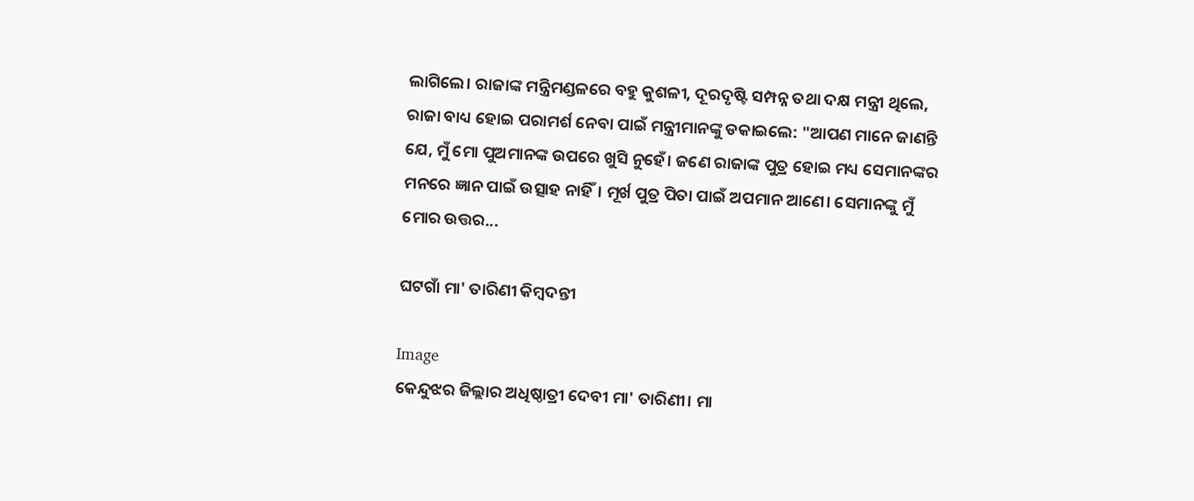ଲାଗିଲେ। ରାଜାଙ୍କ ମନ୍ତ୍ରିମଣ୍ଡଳରେ ବହୁ କୁଶଳୀ, ଦୂରଦୃଷ୍ଟି ସମ୍ପନ୍ନ ତଥା ଦକ୍ଷ ମନ୍ତ୍ରୀ ଥିଲେ, ରାଜା ବାଧ୍ୟ ହୋଇ ପରାମର୍ଶ ନେବା ପାଇଁ ମନ୍ତ୍ରୀମାନଙ୍କୁ ଡକାଇଲେ: "ଆପଣ ମାନେ ଜାଣନ୍ତି ଯେ, ମୁଁ ମୋ ପୁଅମାନଙ୍କ ଉପରେ ଖୁସି ନୁହେଁ। ଜଣେ ରାଜାଙ୍କ ପୁତ୍ର ହୋଇ ମଧ୍ୟ ସେମାନଙ୍କର ମନରେ ଜ୍ଞାନ ପାଇଁ ଉତ୍ସାହ ନାହିଁ। ମୂର୍ଖ ପୁତ୍ର ପିତା ପାଇଁ ଅପମାନ ଆଣେ। ସେମାନଙ୍କୁ ମୁଁ ମୋର ଉତ୍ତର...

ଘଟଗାଁ ମା' ତାରିଣୀ କିମ୍ବଦନ୍ତୀ

Image
କେନ୍ଦୁଝର ଜିଲ୍ଲାର ଅଧିଷ୍ଠାତ୍ରୀ ଦେବୀ ମା' ତାରିଣୀ। ମା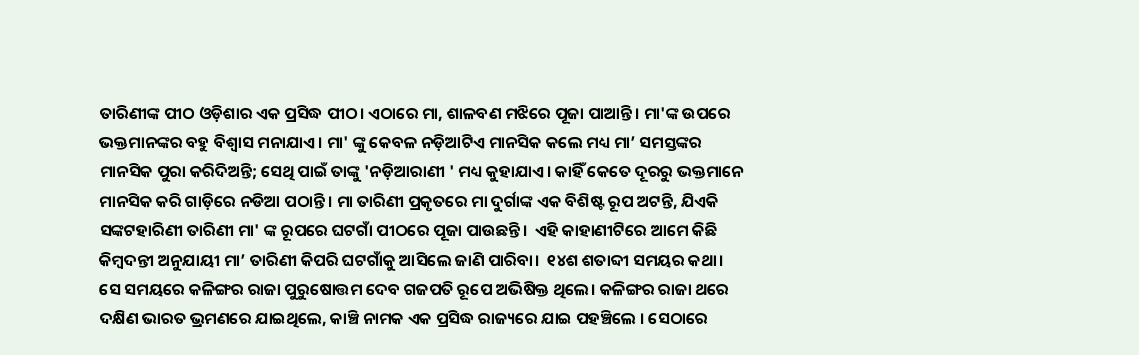ତାରିଣୀଙ୍କ ପୀଠ ଓଡ଼ିଶାର ଏକ ପ୍ରସିଦ୍ଧ ପୀଠ। ଏଠାରେ ମା, ଶାଳବଣ ମଝିରେ ପୂଜା ପାଆନ୍ତି। ମା'ଙ୍କ ଉପରେ ଭକ୍ତମାନଙ୍କର ବହୁ ବିଶ୍ୱାସ ମନାଯାଏ। ମା' ଙ୍କୁ କେବଳ ନଡ଼ିଆଟିଏ ମାନସିକ କଲେ ମଧ୍ୟ ମା’ ସମସ୍ତଙ୍କର ମାନସିକ ପୁରା କରିଦିଅନ୍ତି; ସେଥି ପାଇଁ ତାଙ୍କୁ 'ନଡ଼ିଆରାଣୀ ' ମଧ୍ୟ କୁହାଯାଏ। କାହିଁ କେତେ ଦୂରରୁ ଭକ୍ତମାନେ ମାନସିକ କରି ଗାଡ଼ିରେ ନଡିଆ ପଠାନ୍ତି। ମା ତାରିଣୀ ପ୍ରକୃତରେ ମା ଦୁର୍ଗାଙ୍କ ଏକ ବିଶିଷ୍ଟ ରୂପ ଅଟନ୍ତି, ଯିଏକି ସଙ୍କଟହାରିଣୀ ତାରିଣୀ ମା' ଙ୍କ ରୂପରେ ଘଟଗାଁ ପୀଠରେ ପୂଜା ପାଉଛନ୍ତି।  ଏହି କାହାଣୀଟିରେ ଆମେ କିଛି କିମ୍ବଦନ୍ତୀ ଅନୁଯାୟୀ ମା’ ତାରିଣୀ କିପରି ଘଟଗାଁକୁ ଆସିଲେ ଜାଣି ପାରିବା।  ୧୪ଶ ଶତାବ୍ଦୀ ସମୟର କଥା। ସେ ସମୟରେ କଳିଙ୍ଗର ରାଜା ପୁରୁଷୋତ୍ତମ ଦେବ ଗଜପତି ରୂପେ ଅଭିଷିକ୍ତ ଥିଲେ। କଳିଙ୍ଗର ରାଜା ଥରେ ଦକ୍ଷିଣ ଭାରତ ଭ୍ରମଣରେ ଯାଇଥିଲେ, କାଞ୍ଚି ନାମକ ଏକ ପ୍ରସିଦ୍ଧ ରାଜ୍ୟରେ ଯାଇ ପହଞ୍ଚିଲେ । ସେଠାରେ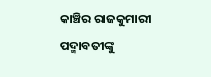କାଞ୍ଚିର ରାଜକୁମାରୀ ପଦ୍ମାବତୀଙ୍କୁ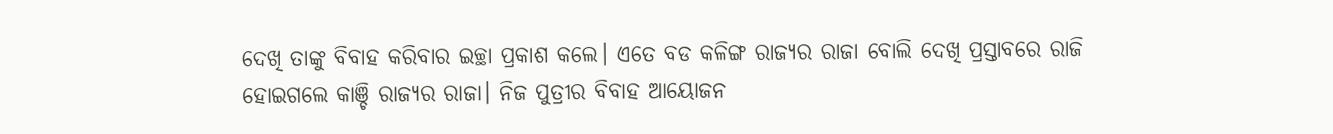ଦେଖି ତାଙ୍କୁ ବିବାହ କରିବାର ଇଚ୍ଛା ପ୍ରକାଶ କଲେ। ଏତେ ବଡ କଳିଙ୍ଗ ରାଜ୍ୟର ରାଜା ବୋଲି ଦେଖି ପ୍ରସ୍ତାବରେ ରାଜି ହୋଇଗଲେ କାଞ୍ଚି ରାଜ୍ୟର ରାଜା। ନିଜ ପୁତ୍ରୀର ବିବାହ ଆୟୋଜନ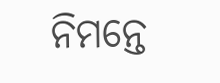ନିମନ୍ତେ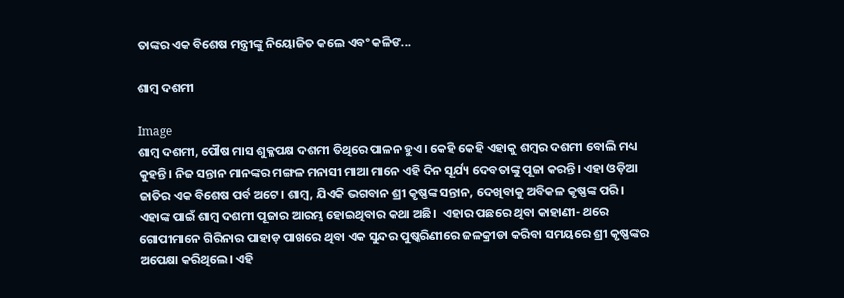ତାଙ୍କର ଏକ ବିଶେଷ ମନ୍ତ୍ରୀଙ୍କୁ ନିୟୋଜିତ କଲେ ଏବଂ କଳିଙ...

ଶାମ୍ବ ଦଶମୀ

Image
ଶାମ୍ବ ଦଶମୀ, ପୌଷ ମାସ ଶୁକ୍ଳପକ୍ଷ ଦଶମୀ ତିଥିରେ ପାଳନ ହୁଏ। କେହି କେହି ଏହାକୁ ଶମ୍ବର ଦଶମୀ ବୋଲି ମଧ୍ୟ କୁହନ୍ତି। ନିଜ ସନ୍ତାନ ମାନଙ୍କର ମଙ୍ଗଳ ମନାସୀ ମାଆ ମାନେ ଏହି ଦିନ ସୂର୍ଯ୍ୟ ଦେବତାଙ୍କୁ ପୂଜା କରନ୍ତି। ଏହା ଓଡ଼ିଆ ଜାତିର ଏକ ବିଶେଷ ପର୍ବ ଅଟେ। ଶାମ୍ବ, ଯିଏକି ଭଗବାନ ଶ୍ରୀ କୃଷ୍ଣଙ୍କ ସନ୍ତାନ, ଦେଖିବାକୁ ଅବିକଳ କୃଷ୍ଣଙ୍କ ପରି। ଏହାଙ୍କ ପାଇଁ ଶାମ୍ବ ଦଶମୀ ପୂଜାର ଆରମ୍ଭ ହୋଇଥିବାର କଥା ଅଛି।  ଏହାର ପଛରେ ଥିବା କାହାଣୀ- ଥରେ ଗୋପୀମାନେ ଗିରିନାର ପାହାଡ଼ ପାଖରେ ଥିବା ଏକ ସୁନ୍ଦର ପୁଷ୍କରିଣୀରେ ଜଳକ୍ରୀଡା କରିବା ସମୟରେ ଶ୍ରୀ କୃଷ୍ଣଙ୍କର ଅପେକ୍ଷା କରିଥିଲେ। ଏହି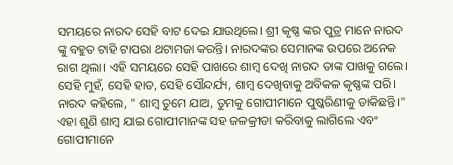ସମୟରେ ନାରଦ ସେହି ବାଟ ଦେଇ ଯାଉଥିଲେ। ଶ୍ରୀ କୃଷ୍ଣ ଙ୍କର ପୁତ୍ର ମାନେ ନାରଦ ଙ୍କୁ ବହୁତ ଟାହି ଟାପରା ଥଟାମଜା କରନ୍ତି। ନାରଦଙ୍କର ସେମାନଙ୍କ ଉପରେ ଅନେକ ରାଗ ଥିଲା। ଏହି ସମୟରେ ସେହି ପାଖରେ ଶାମ୍ବ ଦେଖି ନାରଦ ତାଙ୍କ ପାଖକୁ ଗଲେ। ସେହି ମୁହଁ, ସେହି ହାତ, ସେହି ସୌନ୍ଦର୍ଯ୍ୟ, ଶାମ୍ବ ଦେଖିବାକୁ ଅବିକଳ କୃଷ୍ଣଙ୍କ ପରି। ନାରଦ କହିଲେ, " ଶାମ୍ବ ତୁମେ ଯାଅ, ତୁମକୁ ଗୋପୀମାନେ ପୁଷ୍କରିଣୀକୁ ଡାକିଛନ୍ତି।" ଏହା ଶୁଣି ଶାମ୍ବ ଯାଇ ଗୋପୀମାନଙ୍କ ସହ ଜଳକ୍ରୀଡା କରିବାକୁ ଲାଗିଲେ ଏବଂ ଗୋପୀମାନେ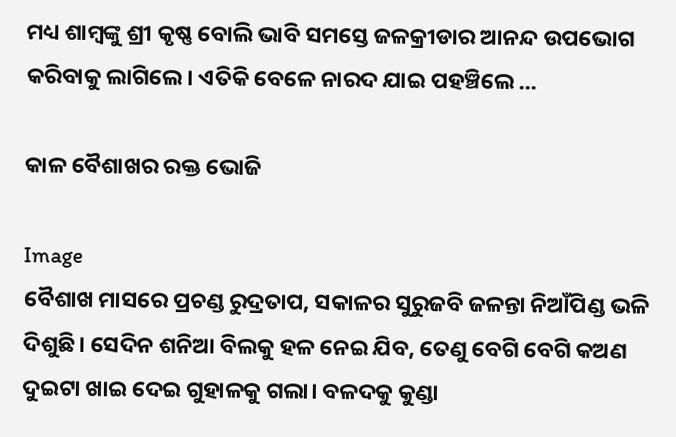ମଧ୍ୟ ଶାମ୍ବଙ୍କୁ ଶ୍ରୀ କୃଷ୍ଣ ବୋଲି ଭାବି ସମସ୍ତେ ଜଳକ୍ରୀଡାର ଆନନ୍ଦ ଉପଭୋଗ କରିବାକୁ ଲାଗିଲେ। ଏତିକି ବେଳେ ନାରଦ ଯାଇ ପହଞ୍ଚିଲେ ...

କାଳ ବୈଶାଖର ରକ୍ତ ଭୋଜି

Image
ବୈଶାଖ ମାସରେ ପ୍ରଚଣ୍ଡ ରୁଦ୍ରତାପ, ସକାଳର ସୁରୁଜବି ଜଳନ୍ତା ନିଆଁପିଣ୍ଡ ଭଳି ଦିଶୁଛି। ସେଦିନ ଶନିଆ ବିଲକୁ ହଳ ନେଇ ଯିବ, ତେଣୁ ବେଗି ବେଗି କଅଣ ଦୁଇଟା ଖାଇ ଦେଇ ଗୁହାଳକୁ ଗଲା। ବଳଦକୁ କୁଣ୍ଡା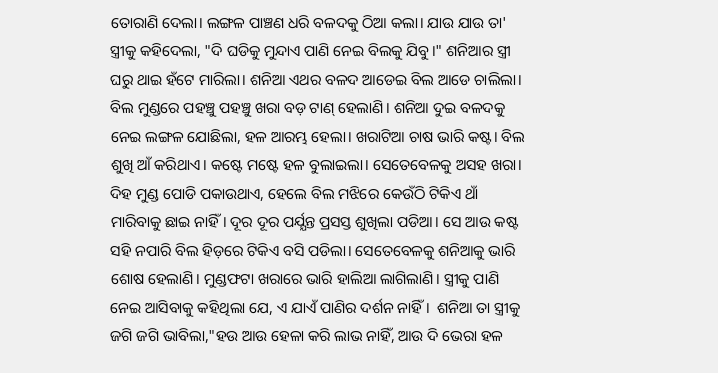ତୋରାଣି ଦେଲା। ଲଙ୍ଗଳ ପାଞ୍ଚଣ ଧରି ବଳଦକୁ ଠିଆ କଲା। ଯାଉ ଯାଉ ତା' ସ୍ତ୍ରୀକୁ କହିଦେଲା, "ଦି ଘଡିକୁ ମୁନ୍ଦାଏ ପାଣି ନେଇ ବିଲକୁ ଯିବୁ।" ଶନିଆର ସ୍ତ୍ରୀ ଘରୁ ଥାଇ ହଁଟେ ମାରିଲା। ଶନିଆ ଏଥର ବଳଦ ଆଡେଇ ବିଲ ଆଡେ ଚାଲିଲା।  ବିଲ ମୁଣ୍ଡରେ ପହଞ୍ଚୁ ପହଞ୍ଚୁ ଖରା ବଡ଼ ଟାଣ୍ ହେଲାଣି। ଶନିଆ ଦୁଇ ବଳଦକୁ ନେଇ ଲଙ୍ଗଳ ଯୋଛିଲା, ହଳ ଆରମ୍ଭ ହେଲା। ଖରାଟିଆ ଚାଷ ଭାରି କଷ୍ଟ। ବିଲ ଶୁଖି ଆଁ କରିଥାଏ। କଷ୍ଟେ ମଷ୍ଟେ ହଳ ବୁଲାଇଲା। ସେତେବେଳକୁ ଅସହ ଖରା। ଦିହ ମୁଣ୍ଡ ପୋଡି ପକାଉଥାଏ, ହେଲେ ବିଲ ମଝିରେ କେଉଁଠି ଟିକିଏ ଥାଁ ମାରିବାକୁ ଛାଇ ନାହିଁ। ଦୂର ଦୂର ପର୍ଯ୍ଯନ୍ତ ପ୍ରସସ୍ତ ଶୁଖିଲା ପଡିଆ। ସେ ଆଉ କଷ୍ଟ ସହି ନପାରି ବିଲ ହିଡ଼ରେ ଟିକିଏ ବସି ପଡିଲା। ସେତେବେଳକୁ ଶନିଆକୁ ଭାରି ଶୋଷ ହେଲାଣି। ମୁଣ୍ଡଫଟା ଖରାରେ ଭାରି ହାଲିଆ ଲାଗିଲାଣି। ସ୍ତ୍ରୀକୁ ପାଣି ନେଇ ଆସିବାକୁ କହିଥିଲା ଯେ, ଏ ଯାଏଁ ପାଣିର ଦର୍ଶନ ନାହିଁ।  ଶନିଆ ତା ସ୍ତ୍ରୀକୁ ଜଗି ଜଗି ଭାବିଲା,"ହଉ ଆଉ ହେଳା କରି ଲାଭ ନାହିଁ, ଆଉ ଦି ଭେରା ହଳ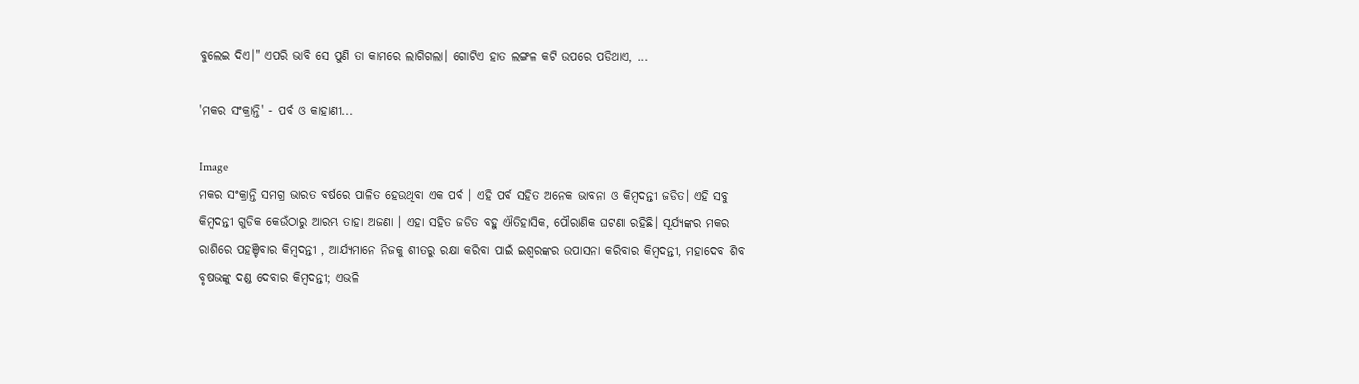ବୁଲେଇ ଦିଏ।" ଏପରି ଭାବି ସେ ପୁଣି ତା କାମରେ ଲାଗିଗଲା। ଗୋଟିଏ ହାତ ଲଙ୍ଗଳ କଟି ଉପରେ ପଡିଥାଏ, ...

'ମକର ସଂକ୍ରାନ୍ତି' - ପର୍ବ ଓ କାହାଣୀ...

Image
ମକର ସଂକ୍ରାନ୍ତି ସମଗ୍ର ଭାରତ ବର୍ଷରେ ପାଳିତ ହେଉଥିବା ଏକ ପର୍ବ । ଏହି ପର୍ବ ସହିତ ଅନେକ ଭାବନା ଓ କିମ୍ବଦନ୍ତୀ ଜଡିତ। ଏହି ସବୁ କିମ୍ବଦନ୍ତୀ ଗୁଡିକ କେଉଁଠାରୁ ଆରମ୍ଭ ତାହା ଅଜଣା । ଏହା ସହିତ ଜଡିତ ବହୁ ଐତିହାସିକ, ପୌରାଣିକ ଘଟଣା ରହିଛି। ସୂର୍ଯ୍ୟଙ୍କର ମକର ରାଶିରେ ପହଞ୍ଚିବାର କିମ୍ବଦନ୍ତୀ , ଆର୍ଯ୍ୟମାନେ ନିଜକୁ ଶୀତରୁ ରକ୍ଷା କରିବା ପାଇଁ ଇଶ୍ବରଙ୍କର ଉପାସନା କରିବାର କିମ୍ବଦନ୍ତୀ, ମହାଦେବ ଶିବ ବୃଷଭଙ୍କୁ ଦଣ୍ଡ ଦେବାର କିମ୍ବଦନ୍ତୀ; ଏଭଳି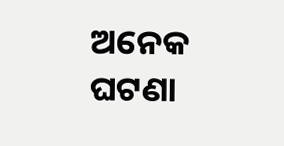ଅନେକ ଘଟଣା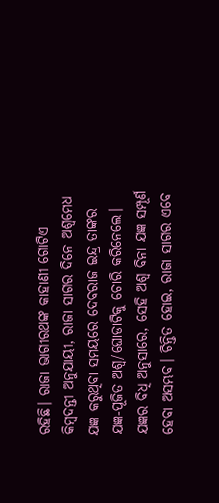ରହିଛି। ରାଜା ଭାଗୀରଥଙ୍କ କାହାଣୀ ଗୋଟିଏ କିମ୍ବଦନ୍ତୀ ଅନୁଯାୟୀ, ରାଜା ସାଗର ଦିନେ ଅଶ୍ଵମେଧ ଯଜ୍ଞ କରୁଥିବା ସମୟରେ ଦେବରାଜ ଇନ୍ଦ୍ର ତାଙ୍କର ଯଜ୍ଞ-ପୂଜିତ ଅଶ୍ଵ/ଘୋଡାଟିକୁ ଚୋରି କରିନେଲେ। ଯଜ୍ଞର ବିଧି ଅନୁସାରେ, ସେହି ଅଶ୍ଵ ବିନା ଯଜ୍ଞ ସମ୍ପୂର୍ଣ ହେବା ଅସମ୍ଭବ। ଚିନ୍ତିତ ହୋଇ, ରାଜା ସାଗର ଏବେ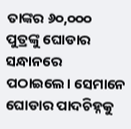ତାଙ୍କର ୬୦,୦୦୦ ପୁତ୍ରଙ୍କୁ ଘୋଡାର ସନ୍ଧାନରେ ପଠାଇଲେ। ସେମାନେ ଘୋଡାର ପାଦଚିହ୍ନକୁ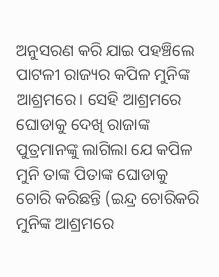ଅନୁସରଣ କରି ଯାଇ ପହଞ୍ଚିଲେ ପାଟଳୀ ରାଜ୍ୟର କପିଳ ମୁନିଙ୍କ ଆଶ୍ରମରେ। ସେହି ଆଶ୍ରମରେ ଘୋଡାକୁ ଦେଖି ରାଜାଙ୍କ ପୁତ୍ରମାନଙ୍କୁ ଲାଗିଲା ଯେ କପିଳ ମୁନି ତାଙ୍କ ପିତାଙ୍କ ଘୋଡାକୁ ଚୋରି କରିଛନ୍ତି (ଇନ୍ଦ୍ର ଚୋରିକରି ମୁନିଙ୍କ ଆଶ୍ରମରେ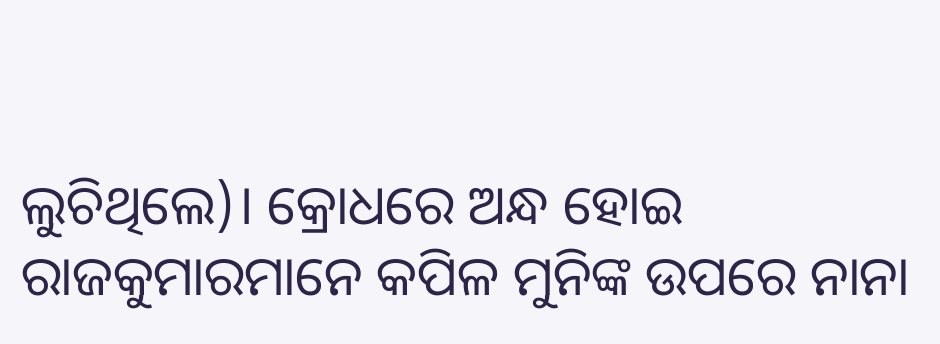ଲୁଚିଥିଲେ)। କ୍ରୋଧରେ ଅନ୍ଧ ହୋଇ ରାଜକୁମାରମାନେ କପିଳ ମୁନିଙ୍କ ଉପରେ ନାନା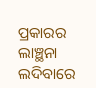ପ୍ରକାରର ଲାଞ୍ଛନା ଲଦିବାରେ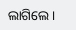ଲାଗିଲେ।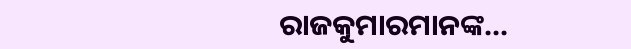ରାଜକୁମାରମାନଙ୍କ...